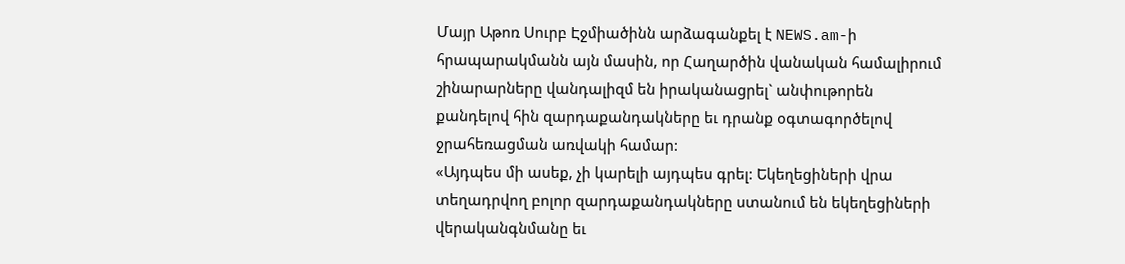Մայր Աթոռ Սուրբ Էջմիածինն արձագանքել է NEWS.am-ի հրապարակմանն այն մասին, որ Հաղարծին վանական համալիրում շինարարները վանդալիզմ են իրականացրել` անփութորեն քանդելով հին զարդաքանդակները եւ դրանք օգտագործելով ջրահեռացման առվակի համար:
«Այդպես մի ասեք, չի կարելի այդպես գրել: Եկեղեցիների վրա տեղադրվող բոլոր զարդաքանդակները ստանում են եկեղեցիների վերականգնմանը եւ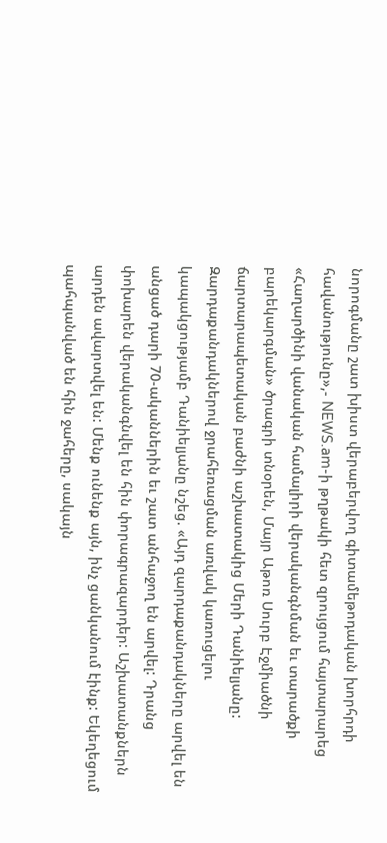նորոգմանը շատ խիստ վերաբերվող գիտամեթոդական խորհրդի հավանությունը»,- NEWS.am-ի թղթակի հետ զրույցում հայտարարեց «Հաղարծինի վանական համալիրի վերականգնման եւ տարածքի բարեկարգման» ծրագրի տնօրեն, Մայր Աթոռ Սուրբ Էջմիածնի ճարտարապետական բաժնի աշխատակից Մերի Դանիելյանը:
Զարդաքանդակներով ջրահեռացման առվակ կառուցելու կապակցությամբ Դանիելյանը նշեց. «Այդ զարդաքանդակները արվել են անցած դարի 70-ականներին եւ շատ անհաջող են արվել: Դրանց փոխարեն վերականգնվել են հին փորագրազարդեր: Աշխատանքներն արդեն ավարտվել են: Մենք ունենք այն, ինչ ցանկանում էինք: Եկեղեցում պահպանված են հին ջահերը, սակայն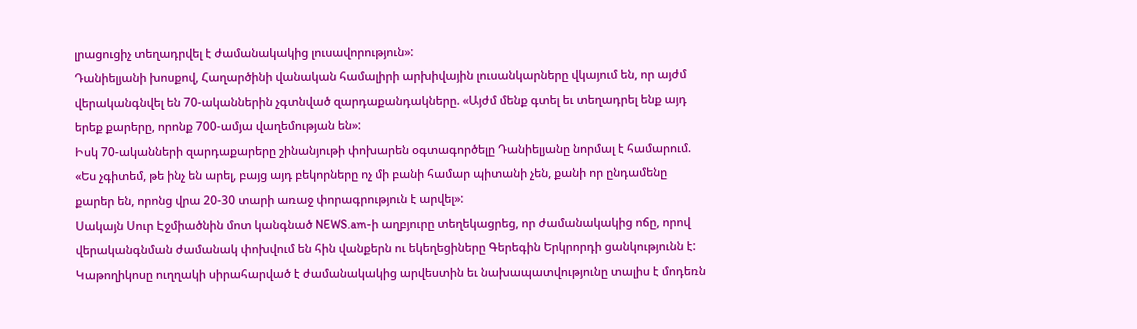լրացուցիչ տեղադրվել է ժամանակակից լուսավորություն»:
Դանիելյանի խոսքով, Հաղարծինի վանական համալիրի արխիվային լուսանկարները վկայում են, որ այժմ վերականգնվել են 70-ականներին չգտնված զարդաքանդակները. «Այժմ մենք գտել եւ տեղադրել ենք այդ երեք քարերը, որոնք 700-ամյա վաղեմության են»:
Իսկ 70-ականների զարդաքարերը շինանյութի փոխարեն օգտագործելը Դանիելյանը նորմալ է համարում. «Ես չգիտեմ, թե ինչ են արել, բայց այդ բեկորները ոչ մի բանի համար պիտանի չեն, քանի որ ընդամենը քարեր են, որոնց վրա 20-30 տարի առաջ փորագրություն է արվել»:
Սակայն Սուր Էջմիածնին մոտ կանգնած NEWS.am-ի աղբյուրը տեղեկացրեց, որ ժամանակակից ոճը, որով վերականգնման ժամանակ փոխվում են հին վանքերն ու եկեղեցիները Գերեգին Երկրորդի ցանկությունն է: Կաթողիկոսը ուղղակի սիրահարված է ժամանակակից արվեստին եւ նախապատվությունը տալիս է մոդեռն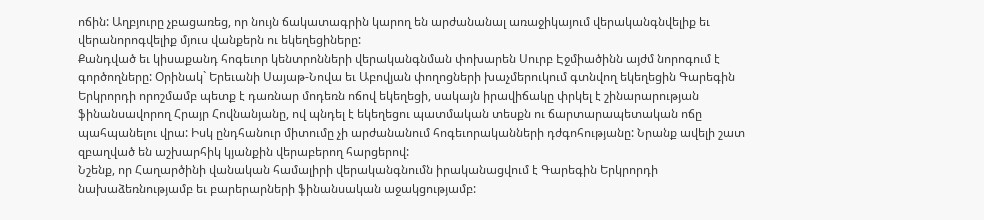ոճին: Աղբյուրը չբացառեց, որ նույն ճակատագրին կարող են արժանանալ առաջիկայում վերականգնվելիք եւ վերանորոգվելիք մյուս վանքերն ու եկեղեցիները:
Քանդված եւ կիսաքանդ հոգեւոր կենտրոնների վերականգնման փոխարեն Սուրբ Էջմիածինն այժմ նորոգում է գործողները: Օրինակ` Երեւանի Սայաթ-Նովա եւ Աբովյան փողոցների խաչմերուկում գտնվող եկեղեցին Գարեգին Երկրորդի որոշմամբ պետք է դառնար մոդեռն ոճով եկեղեցի, սակայն իրավիճակը փրկել է շինարարության ֆինանսավորող Հրայր Հովնանյանը, ով պնդել է եկեղեցու պատմական տեսքն ու ճարտարապետական ոճը պահպանելու վրա: Իսկ ընդհանուր միտումը չի արժանանում հոգեւորականների դժգոհությանը: Նրանք ավելի շատ զբաղված են աշխարհիկ կյանքին վերաբերող հարցերով:
Նշենք, որ Հաղարծինի վանական համալիրի վերականգնումն իրականացվում է Գարեգին Երկրորդի նախաձեռնությամբ եւ բարերարների ֆինանսական աջակցությամբ: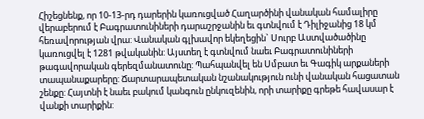Հիշեցնենք, որ 10-13-րդ դարերին կառուցված Հաղարծինի վանական համալիրը վերաբերում է Բագրատունիների դարաշրջանին եւ գտնվում է Դիլիջանից 18 կմ հեռավորության վրա: Վանական գլխավոր եկեղեցին` Սուրբ Աստվածածինը կառուցվել է 1281 թվականին: Այստեղ է գտնվում նաեւ Բագրատունիների թագավորական գերեզմանատունը: Պահպանվել են Սմբատ եւ Գագիկ արքաների տապանաքարերը: Ճարտարապետական նշանակություն ունի վանական հացատան շենքը: Հայտնի է նաեւ բակում կանգուն ընկուզենին, որի տարիքը գրեթե հավասար է վանքի տարիքին: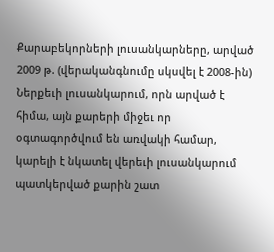Քարաբեկորների լուսանկարները, արված 2009 թ. (վերականգնումը սկսվել է 2008-ին)
Ներքեւի լուսանկարում, որն արված է հիմա, այն քարերի միջեւ որ օգտագործվում են առվակի համար, կարելի է նկատել վերեւի լուսանկարում պատկերված քարին շատ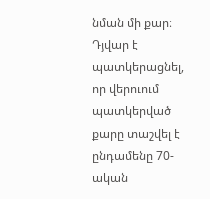նման մի քար։ Դյվար է պատկերացնել, որ վերուում պատկերված քարը տաշվել է ընդամենը 70-ական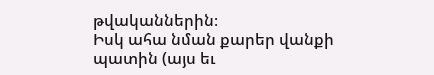թվականներին։
Իսկ ահա նման քարեր վանքի պատին (այս եւ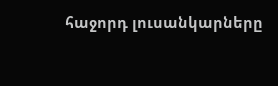հաջորդ լուսանկարները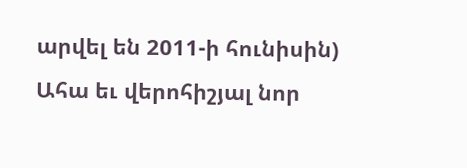արվել են 2011-ի հունիսին)
Ահա եւ վերոհիշյալ նոր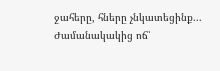ջահերը, հները չնկատեցինք...
Ժամանակակից ոճ՝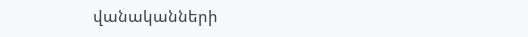վանականների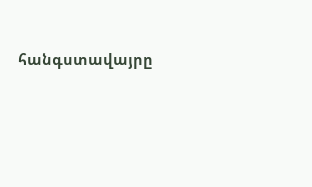հանգստավայրը